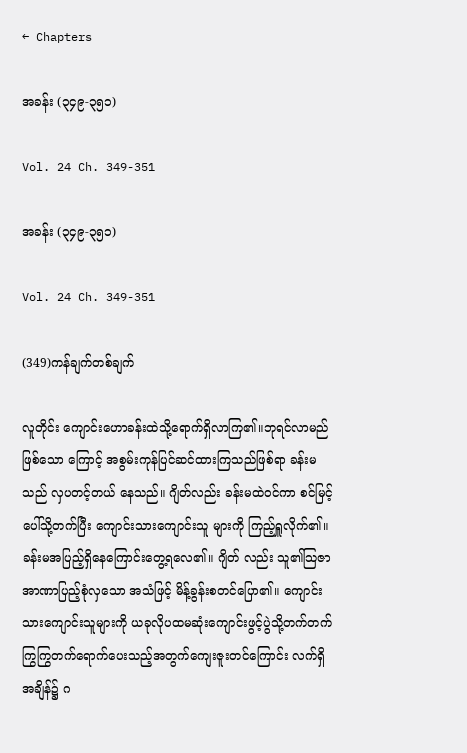← Chapters

အခန်း (၃၄၉-၃၅၁)

Vol. 24 Ch. 349-351

အခန်း (၃၄၉-၃၅၁)

Vol. 24 Ch. 349-351

(349)ကန်ချက်တစ်ချက်

လူတိုင်း ကျောင်းဟောခန်းထဲသို့ရောက်ရှိလာကြ၏။ဘုရင်လာမည်ဖြစ်သော ကြောင့် အစွမ်းကုန်ပြင်ဆင်ထားကြသည်ဖြစ်ရာ ခန်းမသည် လှပတင့်တယ် နေသည်။ ဂျိတ်လည်း ခန်းမထဲဝင်ကာ စင်မြင့်ပေါ်သို့တက်ပြီး ကျောင်းသားကျောင်းသူ များကို ကြည့်ရှူလိုက်၏။ခန်းမအပြည့်ရှိနေကြောင်းတွေ့ရလေ၏။ ဂျိတ် လည်း သူ၏သြဇာအာဏာပြည့်စုံလှသော အသံဖြင့် မိန့်ခွန်းစတင်ပြော၏။ ကျောင်းသားကျောင်းသူများကို ယခုလိုပထမဆုံးကျောင်းဖွင့်ပွဲသို့တက်တက် ကြွကြွတက်ရောက်ပေးသည့်အတွက်ကျေးဇူးတင်ကြောင်း လက်ရှိအချိန်၌ ဂ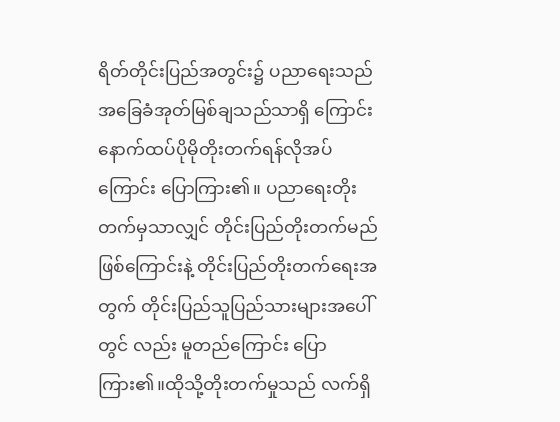ရိတ်တိုင်းပြည်အတွင်း၌ ပညာရေးသည် အခြေခံအုတ်မြစ်ချသည်သာရှိ ကြောင်း နောက်ထပ်ပိုမိုတိုးတက်ရန်လိုအပ်ကြောင်း ပြောကြား၏။ ပညာရေးတိုးတက်မှသာလျှင် တိုင်းပြည်တိုးတက်မည်ဖြစ်ကြောင်းနဲ့ တိုင်းပြည်တိုးတက်ရေးအတွက် တိုင်းပြည်သူပြည်သားများအပေါ်တွင် လည်း မူတည်ကြောင်း ပြောကြား၏။ထိုသို့တိုးတက်မှုသည် လက်ရှိ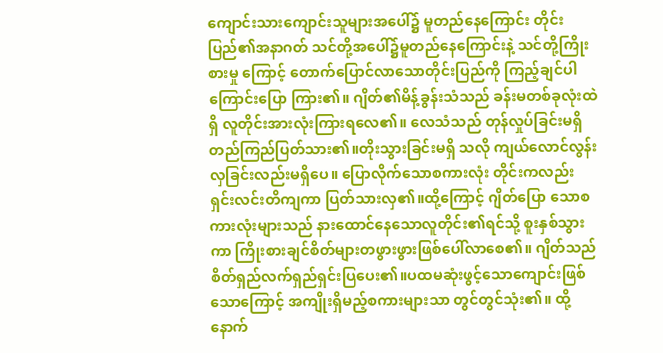ကျောင်းသားကျောင်းသူများအပေါ်၌ မူတည်နေကြောင်း တိုင်းပြည်၏အနာဂတ် သင်တို့အပေါ်၌မူတည်နေကြောင်းနဲ့ သင်တို့ကြိုးစားမှု ကြောင့် တောက်ပြောင်လာသောတိုင်းပြည်ကို ကြည့်ချင်ပါကြောင်းပြော ကြား၏။ ဂျိတ်၏မိန့်ခွန်းသံသည် ခန်းမတစ်ခုလုံးထဲရှိ လူတိုင်းအားလုံးကြားရလေ၏။ လေသံသည် တုန်လှုပ်ခြင်းမရှိ တည်ကြည်ပြတ်သား၏။တိုးသွားခြင်းမရှိ သလို ကျယ်လောင်လွန်းလှခြင်းလည်းမရှိပေ။ ပြောလိုက်သောစကားလုံး တိုင်းကလည်း ရှင်းလင်းတိကျကာ ပြတ်သားလှ၏။ထို့ကြောင့် ဂျိတ်ပြော သောစကားလုံးများသည် နားထောင်နေသောလူတိုင်း၏ရင်သို့ စူးနှစ်သွား ကာ ကြိုးစားချင်စိတ်များတဖွားဖွားဖြစ်ပေါ်လာစေ၏။ ဂျိတ်သည် စိတ်ရှည်လက်ရှည်ရှင်းပြပေး၏။ပထမဆုံးဖွင့်သောကျောင်းဖြစ် သောကြောင့် အကျိုးရှိမည့်စကားများသာ တွင်တွင်သုံး၏။ ထို့နောက်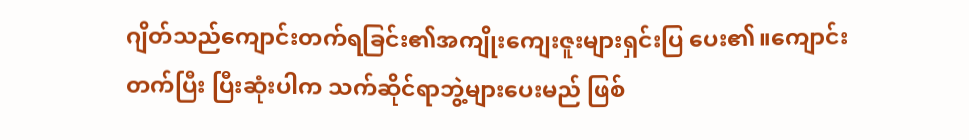ဂျိတ်သည်ကျောင်းတက်ရခြင်း၏အကျိုးကျေးဇူးများရှင်းပြ ပေး၏။ကျောင်းတက်ပြီး ပြီးဆုံးပါက သက်ဆိုင်ရာဘွဲ့များပေးမည် ဖြစ်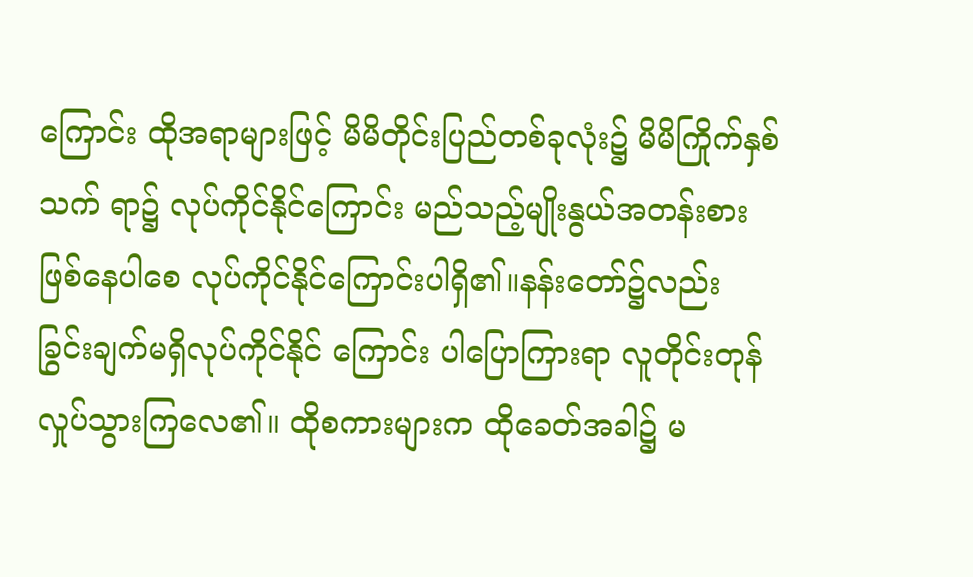ကြောင်း ထိုအရာများဖြင့် မိမိတိုင်းပြည်တစ်ခုလုံး၌ မိမိကြိုက်နှစ်သက် ရာ၌ လုပ်ကိုင်နိုင်ကြောင်း မည်သည့်မျိုးနွယ်အတန်းစားဖြစ်နေပါစေ လုပ်ကိုင်နိုင်ကြောင်းပါရှိ၏။နန်းတော်၌လည်း ခြွင်းချက်မရှိလုပ်ကိုင်နိုင် ကြောင်း ပါပြောကြားရာ လူတိုင်းတုန်လှုပ်သွားကြလေ၏။ ထိုစကားများက ထိုခေတ်အခါ၌ မ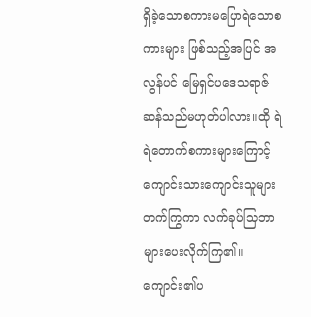ရှိခဲ့သောစကားမပြောရဲသောစကားများ ဖြစ်သည့်အပြင် အလွန်ပင် မြေရှင်ပဒေသရာဇ်ဆန်သည်မဟုတ်ပါလား။ထို ရဲရဲတောက်စကားများကြောင့် ကျောင်းသားကျောင်းသူများတက်ကြွကာ လက်ခုပ်သြဘာများပေးလိုက်ကြ၏။ ကျောင်း၏ပ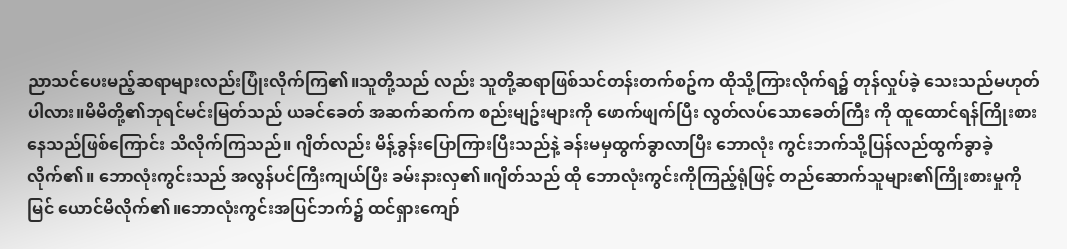ညာသင်ပေးမည့်ဆရာများလည်းပြုံးလိုက်ကြ၏။သူတို့သည် လည်း သူတို့ဆရာဖြစ်သင်တန်းတက်စဥ်က ထိုသို့ကြားလိုက်ရ၌ တုန်လှုပ်ခဲ့ သေးသည်မဟုတ်ပါလား။မိမိတို့၏ဘုရင်မင်းမြတ်သည် ယခင်ခေတ် အဆက်ဆက်က စည်းမျဥ်းများကို ဖောက်ဖျက်ပြီး လွတ်လပ်သောခေတ်ကြီး ကို ထူထောင်ရန်ကြိုးစားနေသည်ဖြစ်ကြောင်း သိလိုက်ကြသည်။ ဂျိတ်လည်း မိန့်ခွန်းပြောကြားပြီးသည်နဲ့ ခန်းမမှထွက်ခွာလာပြီး ဘောလုံး ကွင်းဘက်သို့ပြန်လည်ထွက်ခွာခဲ့လိုက်၏။ ဘောလုံးကွင်းသည် အလွန်ပင်ကြီးကျယ်ပြီး ခမ်းနားလှ၏။ဂျိတ်သည် ထို ဘောလုံးကွင်းကိုကြည့်ရုံဖြင့် တည်ဆောက်သူများ၏ကြိုးစားမှုကို မြင် ယောင်မိလိုက်၏။ဘောလုံးကွင်းအပြင်ဘက်၌ ထင်ရှားကျော်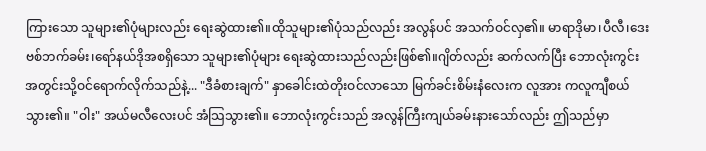ကြားသော သူများ၏ပုံများလည်း ရေးဆွဲထား၏။ထိုသူများ၏ပုံသည်လည်း အလွန်ပင် အသက်ဝင်လှ၏။ မာရာဒိုမာ၊ပီလီ၊ဒေးဗစ်ဘက်ခမ်း၊ရော်နယ်ဒိုအစရှိသော သူများ၏ပုံများ ရေးဆွဲထားသည်လည်းဖြစ်၏။ဂျိတ်လည်း ဆက်လက်ပြီး ဘောလုံးကွင်း အတွင်းသို့ဝင်ရောက်လိုက်သည်နဲ့... "ဒီခံစားချက်" နှာခေါင်းထဲတိုးဝင်လာသော မြက်ခင်းစိမ်းနံလေးက လူအား ကလူကျီစယ် သွား၏။ "ဝါး" အယ်မလီလေးပင် အံသြသွား၏။ ဘောလုံးကွင်းသည် အလွန်ကြီးကျယ်ခမ်းနားသော်လည်း ဤသည်မှာ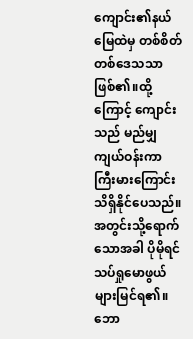ကျောင်း၏နယ်မြေထဲမှ တစ်စိတ်တစ်ဒေသသာဖြစ်၏။ထို့ကြောင့် ကျောင်းသည် မည်မျှကျယ်ဝန်းကာ ကြီးမားကြောင်းသိရှိနိုင်ပေသည်။ အတွင်းသို့ရောက်သောအခါ ပိုမိုရင်သပ်ရှုမောဖွယ်များမြင်ရ၏။ဘော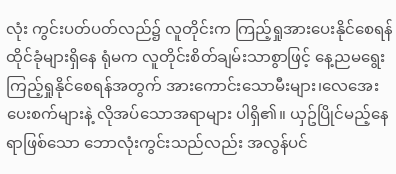လုံး ကွင်းပတ်ပတ်လည်၌ လူတိုင်းက ကြည့်ရှုအားပေးနိုင်စေရန် ထိုင်ခုံများရှိနေ ရုံမက လူတိုင်းစိတ်ချမ်းသာစွာဖြင့် နေ့ညမရွေးကြည့်ရှုနိုင်စေရန်အတွက် အားကောင်းသောမီးများ၊လေအေးပေးစက်များနဲ့ လိုအပ်သောအရာများ ပါရှိ၏။ ယှဥ်ပြိုင်မည့်နေရာဖြစ်သော ဘောလုံးကွင်းသည်လည်း အလွန်ပင်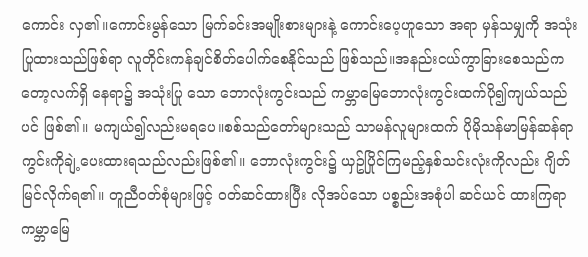ကောင်း လှ၏။ကောင်းမွန်သော မြက်ခင်းအမျိုးစားများနဲ့ ကောင်းပေ့ဟူသော အရာ မှန်သမျှကို အသုံးပြုထားသည်ဖြစ်ရာ လူတိုင်းကန်ချင်စိတ်ပေါက်စေနိုင်သည် ဖြစ်သည်။အနည်းငယ်ကွာခြားစေသည်ကတော့လက်ရှိ နေရာ၌ အသုံးပြု သော ဘောလုံးကွင်းသည် ကမ္ဘာမြေဘောလုံးကွင်းထက်ပို၍ကျယ်သည်ပင် ဖြစ်၏။ မကျယ်၍လည်းမရပေ။စစ်သည်တော်များသည် သာမန်လူများထက် ပိုမိုသန်မာမြန်ဆန်ရာ ကွင်းကိုချဲ့ပေးထားရသည်လည်းဖြစ်၏။ ဘောလုံးကွင်း၌ ယှဥ်ပြိုင်ကြမည့်နှစ်သင်းလုံးကိုလည်း ဂျိတ်မြင်လိုက်ရ၏။ တူညီဝတ်စုံများဖြင့် ဝတ်ဆင်ထားပြီး လိုအပ်သော ပစ္စည်းအစုံပါ ဆင်ယင် ထားကြရာ ကမ္ဘာမြေ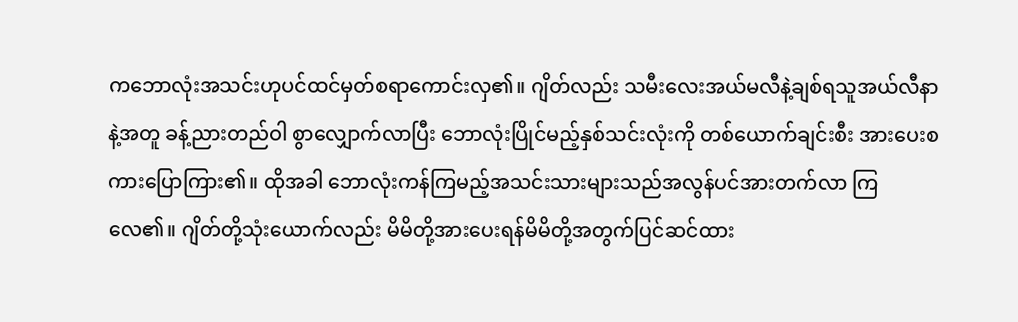ကဘောလုံးအသင်းဟုပင်ထင်မှတ်စရာကောင်းလှ၏။ ဂျိတ်လည်း သမီးလေးအယ်မလီနဲ့ချစ်ရသူအယ်လီနာနဲ့အတူ ခန့်ညားတည်ဝါ စွာလျှောက်လာပြီး ဘောလုံးပြိုင်မည့်နှစ်သင်းလုံးကို တစ်ယောက်ချင်းစီး အားပေးစကားပြောကြား၏။ ထိုအခါ ဘောလုံးကန်ကြမည့်အသင်းသားများသည်အလွန်ပင်အားတက်လာ ကြလေ၏။ ဂျိတ်တို့သုံးယောက်လည်း မိမိတို့အားပေးရန်မိမိတို့အတွက်ပြင်ဆင်ထား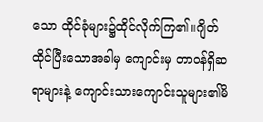သော ထိုင်ခုံများ၌ထိုင်လိုက်ကြ၏။ဂျိတ်ထိုင်ပြီးသောအခါမှ ကျောင်းမှ တာဝန်ရှိဆရာများနဲ့ ကျောင်းသားကျောင်းသူများ၏မိ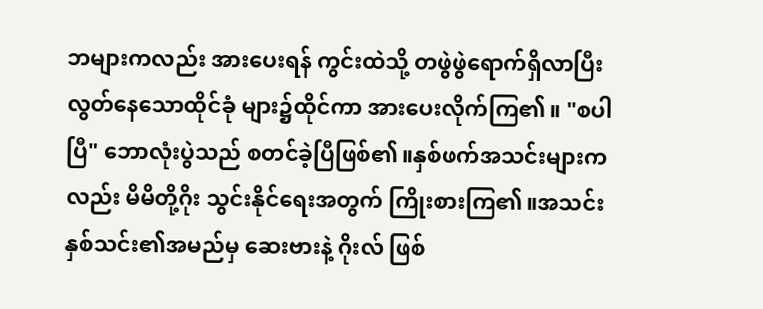ဘများကလည်း အားပေးရန် ကွင်းထဲသို့ တဖွဲဖွဲရောက်ရှိလာပြီး လွတ်နေသောထိုင်ခုံ များ၌ထိုင်ကာ အားပေးလိုက်ကြ၏။ "စပါပြီ" ဘောလုံးပွဲသည် စတင်ခဲ့ပြီဖြစ်၏။နှစ်ဖက်အသင်းများကလည်း မိမိတို့ဂိုး သွင်းနိုင်ရေးအတွက် ကြိုးစားကြ၏။အသင်းနှစ်သင်း၏အမည်မှ ဆေးဗားနဲ့ ဂိုးလ် ဖြစ်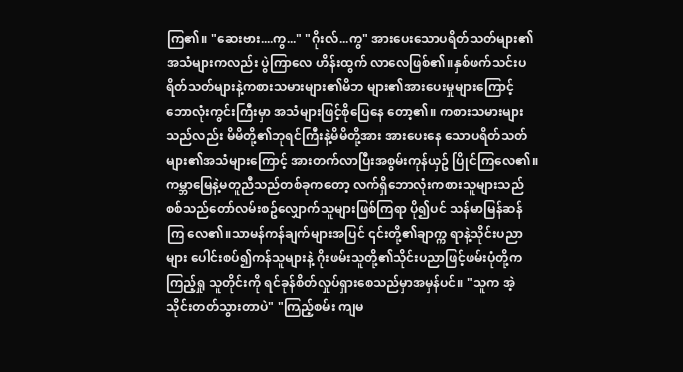ကြ၏။ "ဆေးဗား....ကွ..." "ဂိုးလ်...ကွ" အားပေးသောပရိတ်သတ်များ၏အသံများကလည်း ပွဲကြာလေ ဟိန်းထွက် လာလေဖြစ်၏။နှစ်ဖက်သင်းပရိတ်သတ်များနဲ့ကစားသမားများ၏မိဘ များ၏အားပေးမှုများကြောင့် ဘောလုံးကွင်းကြီးမှာ အသံများဖြင့်စိုပြေနေ တော့၏။ ကစားသမားများသည်လည်း မိမိတို့၏ဘုရင်ကြီးနဲ့မိမိတို့အား အားပေးနေ သောပရိတ်သတ်များ၏အသံများကြောင့် အားတက်လာပြီးအစွမ်းကုန်ယှဥ် ပြိုင်ကြလေ၏။ ကမ္ဘာမြေနဲ့မတူညီသည်တစ်ခုကတော့ လက်ရှိဘောလုံးကစားသူများသည် စစ်သည်တော်လမ်းစဥ်လျှောက်သူများဖြစ်ကြရာ ပို၍ပင် သန်မာမြန်ဆန်ကြ လေ၏။သာမန်ကန်ချက်များအပြင် ၎င်းတို့၏ချာက္က ရာနဲ့သိုင်းပညာများ ပေါင်းစပ်၍ကန်သူများနဲ့ ဂိုးဖမ်းသူတို့၏သိုင်းပညာဖြင့်ဖမ်းပုံတို့က ကြည့်ရှု သူတိုင်းကို ရင်ခုန်စိတ်လှုပ်ရှားစေသည်မှာအမှန်ပင်။ "သူက အဲ့သိုင်းတတ်သွားတာပဲ" "ကြည့်စမ်း ကျမ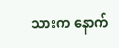သားက နောက်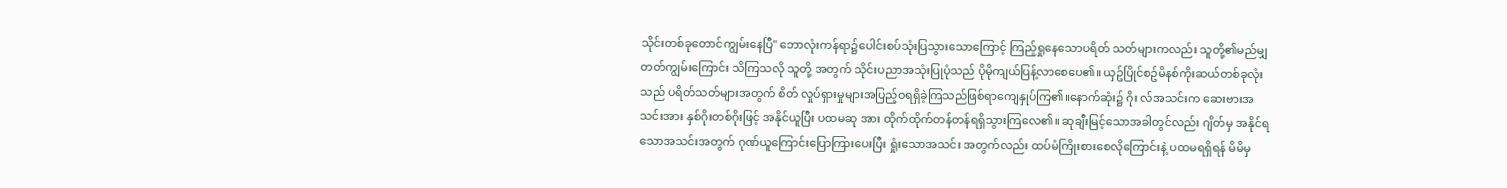သိုင်းတစ်ခုတောင်ကျွမ်းနေပြီ" ဘောလုံးကန်ရာ၌ပေါင်းစပ်သုံးပြသွားသောကြောင့် ကြည့်ရှုနေသောပရိတ် သတ်များကလည်း သူတို့၏မည်မျှတတ်ကျွမ်းကြောင်း သိကြသလို သူတို့ အတွက် သိုင်းပညာအသုံးပြုပုံသည် ပိုမိုကျယ်ပြန့်လာစေပေ၏။ ယှဥ်ပြိုင်စဥ်မိနစ်ကိုးဆယ်တစ်ခုလုံးသည် ပရိတ်သတ်များအတွက် စိတ် လှုပ်ရှားမှုများအပြည့်ဝရရှိခဲ့ကြသည်ဖြစ်ရာကျေနှုပ်ကြ၏။နောက်ဆုံး၌ ဂိုး လ်အသင်းက ဆေးဗားအသင်းအား နှစ်ဂိုးတစ်ဂိုးဖြင့် အနိုင်ယူပြီး ပထမဆု အား ထိုက်ထိုက်တန်တန်ရရှိသွားကြလေ၏။ ဆုချီးမြင့်သောအခါတွင်လည်း ဂျိတ်မှ အနိုင်ရ သောအသင်းအတွက် ဂုဏ်ယူကြောင်းပြောကြားပေးပြီး ရှုံးသောအသင်း အတွက်လည်း ထပ်မံကြိုးစားစေလိုကြောင်းနဲ့ ပထမရရှိရန် မိမိမှ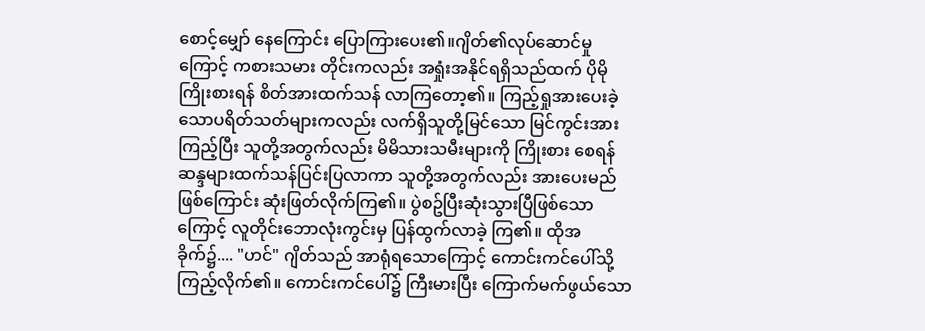စောင့်မျှော် နေကြောင်း ပြောကြားပေး၏။ဂျိတ်၏လုပ်ဆောင်မှုကြောင့် ကစားသမား တိုင်းကလည်း အရှုံးအနိုင်ရရှိသည်ထက် ပိုမိုကြိုးစားရန် စိတ်အားထက်သန် လာကြတော့၏။ ကြည့်ရှုအားပေးခဲ့သောပရိတ်သတ်များကလည်း လက်ရှိသူတို့မြင်သော မြင်ကွင်းအားကြည့်ပြီး သူတို့အတွက်လည်း မိမိသားသမီးများကို ကြိုးစား စေရန် ဆန္ဒများထက်သန်ပြင်းပြလာကာ သူတို့အတွက်လည်း အားပေးမည် ဖြစ်ကြောင်း ဆုံးဖြတ်လိုက်ကြ၏။ ပွဲစဥ်ပြီးဆုံးသွားပြီဖြစ်သောကြောင့် လူတိုင်းဘောလုံးကွင်းမှ ပြန်ထွက်လာခဲ့ ကြ၏။ ထိုအခိုက်၌.... "ဟင်" ဂျိတ်သည် အာရုံရသောကြောင့် ကောင်းကင်ပေါ်သို့ ကြည့်လိုက်၏။ ကောင်းကင်ပေါ်၌ ကြီးမားပြီး ကြောက်မက်ဖွယ်သော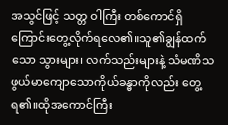အသွင်ဖြင့် သတ္တ ဝါကြီး တစ်ကောင်ရှိကြောင်းတွေ့လိုက်ရလေ၏။သူ၏ချွန်ထက်သော သွားများ၊ လက်သည်းများနဲ့ သံမဏိသဖွယ်မာကျောသောကိုယ်ခန္ဓာကိုလည်း တွေ့ ရ၏။ထိုအကောင်ကြီး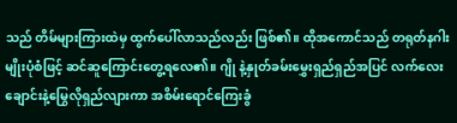သည် တိမ်များကြားထဲမှ ထွက်ပေါ်လာသည်လည်း ဖြစ်၏။ ထိုအကောင်သည် တရုတ်နဂါးမျိုးပုံစံဖြင့် ဆင်ဆူကြောင်းတွေ့ရလေ၏။ ဂျို နဲ့နှုတ်ခမ်းမွှေးရှည်ရှည်အပြင် လက်လေးချောင်းနဲ့မြွေလိုရှည်လျားကာ အစိမ်းရောင်ကြေးခွံ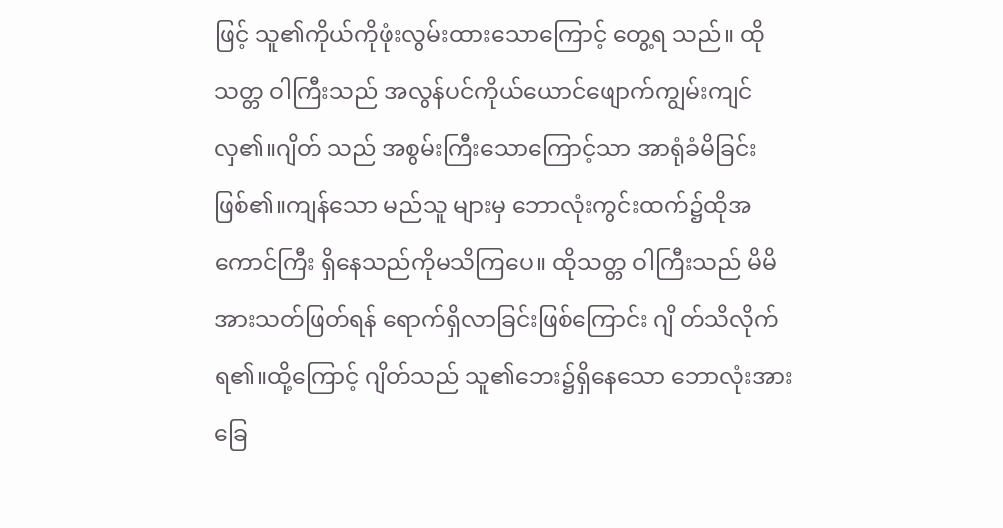ဖြင့် သူ၏ကိုယ်ကိုဖုံးလွမ်းထားသောကြောင့် တွေ့ရ သည်။ ထိုသတ္တ ဝါကြီးသည် အလွန်ပင်ကိုယ်ယောင်ဖျောက်ကျွမ်းကျင်လှ၏။ဂျိတ် သည် အစွမ်းကြီးသောကြောင့်သာ အာရုံခံမိခြင်းဖြစ်၏။ကျန်သော မည်သူ များမှ ဘောလုံးကွင်းထက်၌ထိုအကောင်ကြီး ရှိနေသည်ကိုမသိကြပေ။ ထိုသတ္တ ဝါကြီးသည် မိမိအားသတ်ဖြတ်ရန် ရောက်ရှိလာခြင်းဖြစ်ကြောင်း ဂျိ တ်သိလိုက်ရ၏။ထို့ကြောင့် ဂျိတ်သည် သူ၏ဘေး၌ရှိနေသော ဘောလုံးအား ခြေ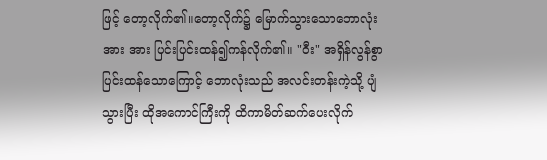ဖြင့် တော့လိုက်၏။တော့လိုက်၌ မြောက်သွားသောဘောလုံးအား အား ပြင်းပြင်းထန်၍ကန်လိုက်၏။ "ဝီး" အရှိန်လွန်စွာပြင်းထန်သောကြောင့် ဘောလုံးသည် အလင်းတန်းကဲ့သို့ ပျံ သွားပြီး ထိုအကောင်ကြီးကို ထိကာမိတ်ဆက်ပေးလိုက်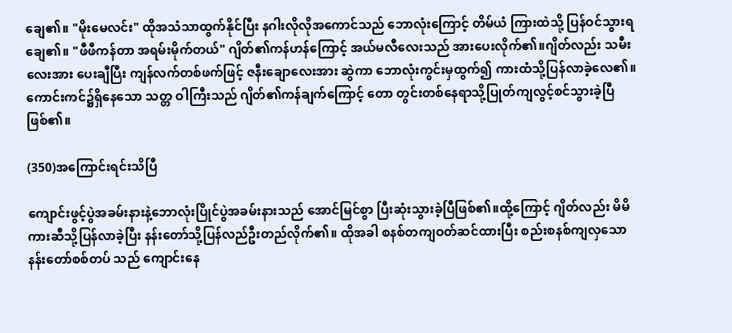ချေ၏။ "မိုးမေလင်း" ထိုအသံသာထွက်နိုင်ပြီး နဂါးလိုလိုအကောင်သည် ဘောလုံးကြောင့် တိမ်ယံ ကြားထဲသို့ ပြန်ဝင်သွားရချေ၏။ "ဖီဖီကန်တာ အရမ်းမိုက်တယ်" ဂျိတ်၏ကန်ဟန်ကြောင့် အယ်မလီလေးသည် အားပေးလိုက်၏။ဂျိတ်လည်း သမီးလေးအား ပေးချီပြီး ကျန်လက်တစ်ဖက်ဖြင့် ဇနီးချောလေးအား ဆွဲကာ ဘောလုံးကွင်းမှထွက်၍ ကားထံသို့ပြန်လာခဲ့လေ၏။ ကောင်းကင်၌ရှိနေသော သတ္တ ဝါကြီးသည် ဂျိတ်၏ကန်ချက်ကြောင့် တော တွင်းတစ်နေရာသို့ပြုတ်ကျလွင့်စင်သွားခဲ့ပြီဖြစ်၏။

(350)အကြောင်းရင်းသိပြီ

ကျောင်းဖွင့်ပွဲအခမ်းနားနဲ့ဘောလုံးပြိုင်ပွဲအခမ်းနားသည် အောင်မြင်စွာ ပြီးဆုံးသွားခဲ့ပြီဖြစ်၏။ထို့ကြောင့် ဂျိတ်လည်း မိမိကားဆီသို့ပြန်လာခဲ့ပြီး နန်းတော်သို့ပြန်လည်ဦးတည်လိုက်၏။ ထိုအခါ စနစ်တကျဝတ်ဆင်ထားပြီး စည်းစနစ်ကျလှသော နန်းတော်စစ်တပ် သည် ကျောင်းနေ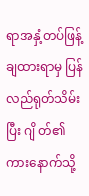ရာအနှံ့တပ်ဖြန့်ချထားရာမှ ပြန်လည်ရုတ်သိမ်းပြီး ဂျိ တ်၏ကားနောက်သို့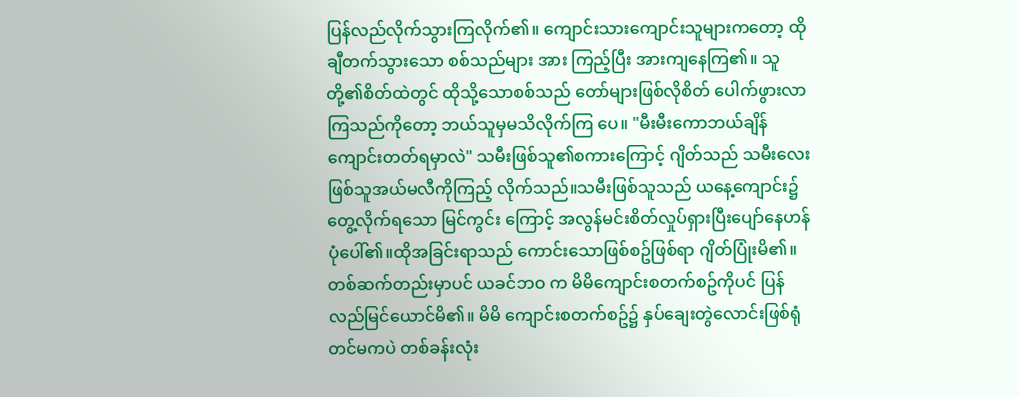ပြန်လည်လိုက်သွားကြလိုက်၏။ ကျောင်းသားကျောင်းသူများကတော့ ထိုချီတက်သွားသော စစ်သည်များ အား ကြည့်ပြီး အားကျနေကြ၏။ သူတို့၏စိတ်ထဲတွင် ထိုသို့သောစစ်သည် တော်များဖြစ်လိုစိတ် ပေါက်ဖွားလာကြသည်ကိုတော့ ဘယ်သူမှမသိလိုက်ကြ ပေ။ "မီးမီးကောဘယ်ချိန်ကျောင်းတတ်ရမှာလဲ" သမီးဖြစ်သူ၏စကားကြောင့် ဂျိတ်သည် သမီးလေးဖြစ်သူအယ်မလီကိုကြည့် လိုက်သည်။သမီးဖြစ်သူသည် ယနေ့ကျောင်း၌တွေ့လိုက်ရသော မြင်ကွင်း ကြောင့် အလွန်မင်းစိတ်လှုပ်ရှားပြီးပျော်နေဟန်ပုံပေါ်၏။ထိုအခြင်းရာသည် ကောင်းသောဖြစ်စဥ်ဖြစ်ရာ ဂျိတ်ပြုံးမိ၏။တစ်ဆက်တည်းမှာပင် ယခင်ဘဝ က မိမိကျောင်းစတက်စဥ်ကိုပင် ပြန်လည်မြင်ယောင်မိ၏။ မိမိ ကျောင်းစတက်စဥ်၌ နှပ်ချေးတွဲလောင်းဖြစ်ရုံတင်မကပဲ တစ်ခန်းလုံး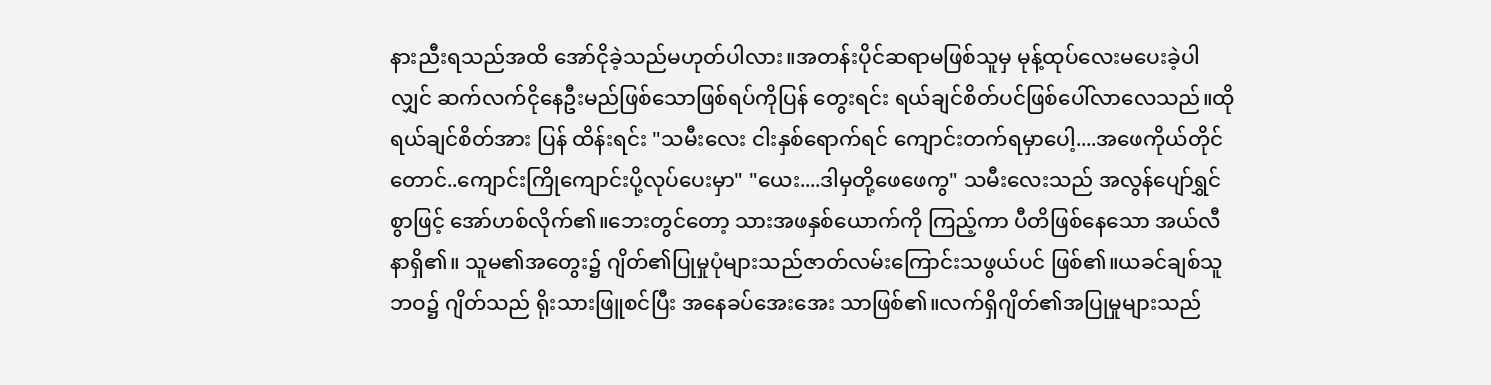နားညီးရသည်အထိ အော်ငိုခဲ့သည်မဟုတ်ပါလား။အတန်းပိုင်ဆရာမဖြစ်သူမှ မုန့်ထုပ်လေးမပေးခဲ့ပါလျှင် ဆက်လက်ငိုနေဦးမည်ဖြစ်သောဖြစ်ရပ်ကိုပြန် တွေးရင်း ရယ်ချင်စိတ်ပင်ဖြစ်ပေါ်လာလေသည်။ထိုရယ်ချင်စိတ်အား ပြန် ထိန်းရင်း "သမီးလေး ငါးနှစ်ရောက်ရင် ကျောင်းတက်ရမှာပေါ့....အဖေကိုယ်တိုင် တောင်..ကျောင်းကြိုကျောင်းပို့လုပ်ပေးမှာ" "ယေး....ဒါမှတို့ဖေဖေကွ" သမီးလေးသည် အလွန်ပျော်ရွှင်စွာဖြင့် အော်ဟစ်လိုက်၏။ဘေးတွင်တော့ သားအဖနှစ်ယောက်ကို ကြည့်ကာ ပီတိဖြစ်နေသော အယ်လီနာရှိ၏။ သူမ၏အတွေး၌ ဂျိတ်၏ပြုမှုပုံများသည်ဇာတ်လမ်းကြောင်းသဖွယ်ပင် ဖြစ်၏။ယခင်ချစ်သူဘဝ၌ ဂျိတ်သည် ရိုးသားဖြူစင်ပြီး အနေခပ်အေးအေး သာဖြစ်၏။လက်ရှိဂျိတ်၏အပြုမှုများသည်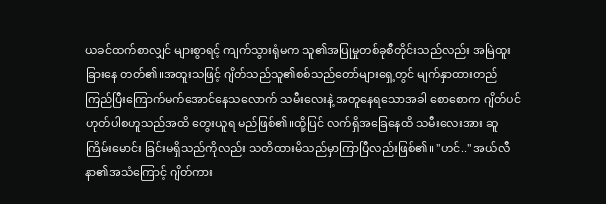ယခင်ထက်စာလျှင် များစွာရင့် ကျက်သွားရုံမက သူ၏အပြုမှုတစ်ခုစီတိုင်းသည်လည်း အမြဲထူးခြားနေ တတ်၏။အထူးသဖြင့် ဂျိတ်သည်သူ၏စစ်သည်တော်များရှေ့တွင် မျက်နှာထားတည်ကြည်ပြီးကြောက်မက်အောင်နေသလောက် သမီးလေးနဲ့ အတူနေရသောအခါ စောစောက ဂျိတ်ပင်ဟုတ်ပါစဟူသည်အထိ တွေးယူရ မည်ဖြစ်၏။ထို့ပြင် လက်ရှိအခြေနေထိ သမီးလေးအား ဆူကြိမ်းမောင်း ခြင်းမရှိသည်ကိုလည်း သတိထားမိသည်မှာကြာပြီလည်းဖြစ်၏။ "ဟင်.." အယ်လီနာ၏အသံကြောင့် ဂျိတ်ကား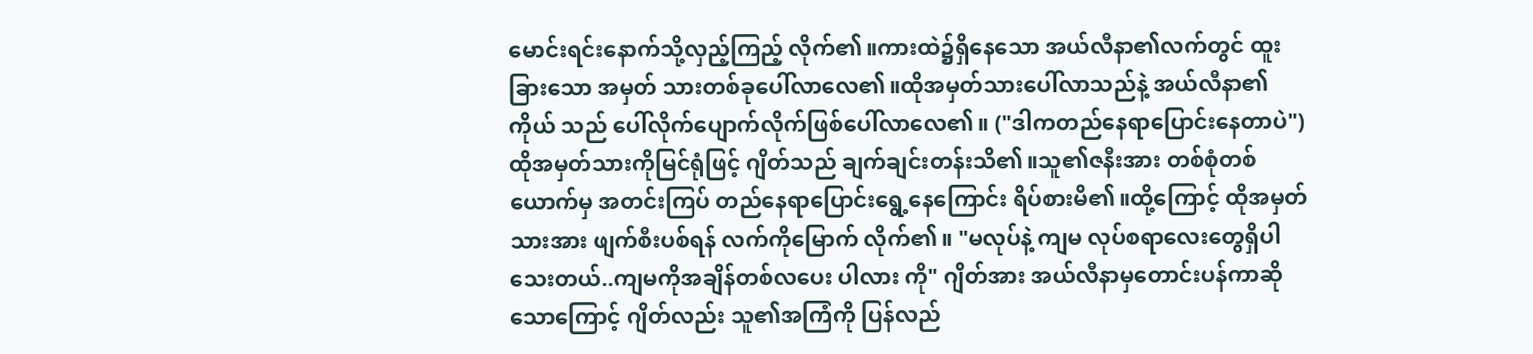မောင်းရင်းနောက်သို့လှည့်ကြည့် လိုက်၏။ကားထဲ၌ရှိနေသော အယ်လီနာ၏လက်တွင် ထူးခြားသော အမှတ် သားတစ်ခုပေါ်လာလေ၏။ထိုအမှတ်သားပေါ်လာသည်နဲ့ အယ်လီနာ၏ကိုယ် သည် ပေါ်လိုက်ပျောက်လိုက်ဖြစ်ပေါ်လာလေ၏။ ("ဒါကတည်နေရာပြောင်းနေတာပဲ") ထိုအမှတ်သားကိုမြင်ရုံဖြင့် ဂျိတ်သည် ချက်ချင်းတန်းသိ၏။သူ၏ဇနီးအား တစ်စုံတစ်ယောက်မှ အတင်းကြပ် တည်နေရာပြောင်းရွေ့နေကြောင်း ရိပ်စားမိ၏။ထို့ကြောင့် ထိုအမှတ်သားအား ဖျက်စီးပစ်ရန် လက်ကိုမြောက် လိုက်၏။ "မလုပ်နဲ့ ကျမ လုပ်စရာလေးတွေရှိပါသေးတယ်..ကျမကိုအချိန်တစ်လပေး ပါလား ကို" ဂျိတ်အား အယ်လီနာမှတောင်းပန်ကာဆိုသောကြောင့် ဂျိတ်လည်း သူ၏အကြံကို ပြန်လည်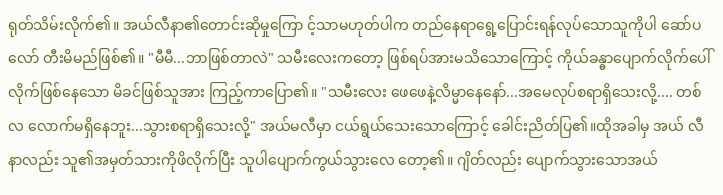ရုတ်သိမ်းလိုက်၏။ အယ်လီနာ၏တောင်းဆိုမှုကြော င့်သာမဟုတ်ပါက တည်နေရာရွေ့ပြောင်းရန်လုပ်သောသူကိုပါ ဆော်ပလော် တီးမိမည်ဖြစ်၏။ "မီမီ...ဘာဖြစ်တာလဲ" သမီးလေးကတော့ ဖြစ်ရပ်အားမသိသောကြောင့် ကိုယ်ခန္ဓာပျောက်လိုက်ပေါ် လိုက်ဖြစ်နေသော မိခင်ဖြစ်သူအား ကြည့်ကာပြော၏။ "သမီးလေး ဖေဖေနဲ့လိမ္မာနေနော်...အမေလုပ်စရာရှိသေးလို့.... တစ်လ လောက်မရှိနေဘူး...သွားစရာရှိသေးလို့" အယ်မလီမှာ ငယ်ရွယ်သေးသောကြောင့် ခေါင်းညိတ်ပြ၏။ထိုအခါမှ အယ် လီနာလည်း သူ၏အမှတ်သားကိုဖိလိုက်ပြီး သူပါပျောက်ကွယ်သွားလေ တော့၏။ ဂျိတ်လည်း ပျောက်သွားသောအယ်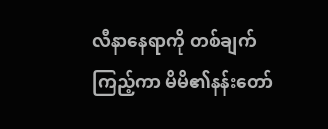လီနာနေရာကို တစ်ချက်ကြည့်ကာ မိမိ၏နန်းတော်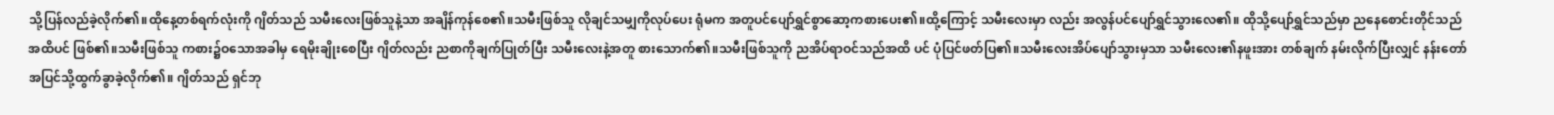သို့ပြန်လည်ခဲ့လိုက်၏။ထိုနေ့တစ်ရက်လုံးကို ဂျိတ်သည် သမီးလေးဖြစ်သူနဲ့သာ အချိန်ကုန်စေ၏။သမီးဖြစ်သူ လိုချင်သမျှကိုလုပ်ပေး ရုံမက အတူပင်ပျော်ရွှင်စွာဆော့ကစားပေး၏။ထို့ကြောင့် သမီးလေးမှာ လည်း အလွန်ပင်ပျော်ရွှင်သွားလေ၏။ ထိုသို့ပျော်ရွှင်သည်မှာ ညနေစောင်းတိုင်သည်အထိပင် ဖြစ်၏။သမီးဖြစ်သူ ကစား၌ဝသောအခါမှ ရေမိုးချိုးစေပြီး ဂျိတ်လည်း ညစာကိုချက်ပြုတ်ပြီး သမီးလေးနဲ့အတူ စားသောက်၏။သမီးဖြစ်သူကို ညအိပ်ရာဝင်သည်အထိ ပင် ပုံပြင်ဖတ်ပြ၏။သမီးလေးအိပ်ပျော်သွားမှသာ သမီးလေး၏နဖူးအား တစ်ချက် နမ်းလိုက်ပြီးလျှင် နန်းတော်အပြင်သို့ထွက်ခွာခဲ့လိုက်၏။ ဂျိတ်သည် ရှင်ဘု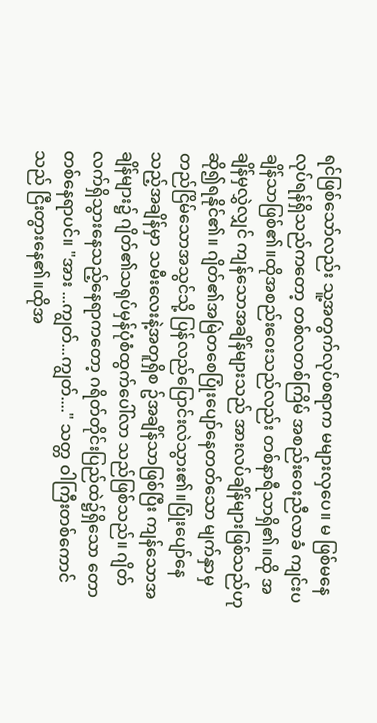ရင်ဖြစ်သော်လည်း သူ့အတွက်လုပ်စရာက မများလှပေ။ မ ဖြစ်မနေလုပ်ရန်ရှိသည်ကတော့ တစ်လတစ်ကြိမ် အစည်းဝေးညီလာခံ ကျင်းပချိန်သာဖြစ်၏။ထိုအစည်းဝေးသည်လည်း တစ်နာရီသာရှိ၏။ထို အချိန်မှလွှဲလျှင် ကျန်သောအချိန်များသည် အားလပ်ချိန်များဖြစ်သည်ဟု ဆို၍ရနိုင်၏။ ဂျိတ်၏အမြဲတစေပြုံးပျော်နေတတ်သော မျက်နှာမှ တည်ငြိမ်သောအသွင်သို့ ပြန်လည်ပြောင်းလဲသွား၏။ပြုံးပျော်နေသည့်အချိန်မှာ သမီးလေးနဲ့အတူရှိစ ဥ်အချိန်သာဖြစ်ပြီး ကျန်သောအချိန်များ၌ ဂျိတ်၏သရုပ်မှန်ပုံစံထွက်ပေါ်လာ သည်ဖြစ်သည်။ ဂျိတ်လက်ရှိသွားနေသည့်နေရာကတော့ ဂရိတ်တိုင်းပြည်ထဲ၌ရှိသော တော တစ်နေရာပင်။ "အား ...ကျွတ်...ကျွတ်...." သတ္တ ဝါကြီးတစ်ကောင်သည် ငြီးတွားနေ၏။ထိုအ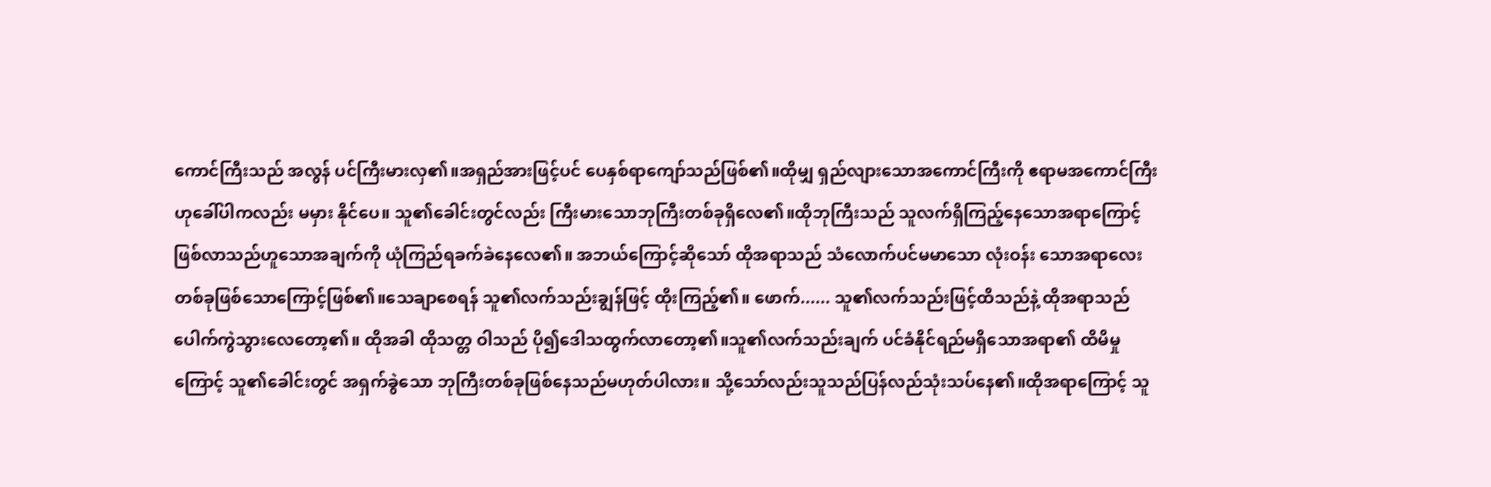ကောင်ကြီးသည် အလွန် ပင်ကြီးမားလှ၏။အရှည်အားဖြင့်ပင် ပေနှစ်ရာကျော်သည်ဖြစ်၏။ထိုမျှ ရှည်လျားသောအကောင်ကြီးကို ဧရာမအကောင်ကြီးဟုခေါ်ပါကလည်း မမှား နိုင်ပေ။ သူ၏ခေါင်းတွင်လည်း ကြီးမားသောဘုကြီးတစ်ခုရှိလေ၏။ထိုဘုကြီးသည် သူလက်ရှိကြည့်နေသောအရာကြောင့်ဖြစ်လာသည်ဟူသောအချက်ကို ယုံကြည်ရခက်ခဲနေလေ၏။ အဘယ်ကြောင့်ဆိုသော် ထိုအရာသည် သံလောက်ပင်မမာသော လုံးဝန်း သောအရာလေးတစ်ခုဖြစ်သောကြောင့်ဖြစ်၏။သေချာစေရန် သူ၏လက်သည်းချွန်ဖြင့် ထိုးကြည့်၏။ ဖောက်...... သူ၏လက်သည်းဖြင့်ထိသည်နဲ့ ထိုအရာသည် ပေါက်ကွဲသွားလေတော့၏။ ထိုအခါ ထိုသတ္တ ဝါသည် ပို၍ဒေါသထွက်လာတော့၏။သူ၏လက်သည်းချက် ပင်ခံနိုင်ရည်မရှိသောအရာ၏ ထိမိမှုကြောင့် သူ၏ခေါင်းတွင် အရှက်ခွဲသော ဘုကြီးတစ်ခုဖြစ်နေသည်မဟုတ်ပါလား။ သို့သော်လည်းသူသည်ပြန်လည်သုံးသပ်နေ၏။ထိုအရာကြောင့် သူ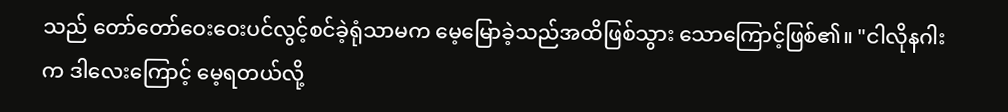သည် တော်တော်ဝေးဝေးပင်လွင့်စင်ခဲ့ရုံသာမက မေ့မြောခဲ့သည်အထိဖြစ်သွား သောကြောင့်ဖြစ်၏။ "ငါလိုနဂါးက ဒါလေးကြောင့် မေ့ရတယ်လို့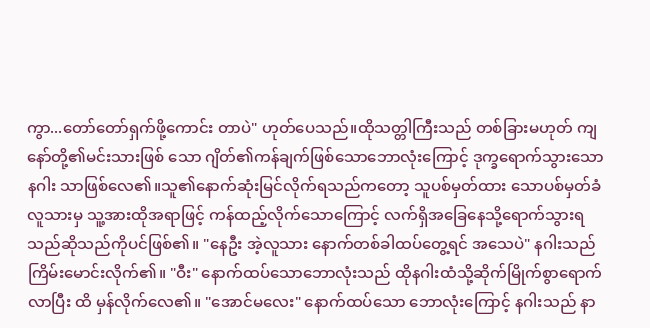ကွာ...တော်တော်ရှက်ဖို့ကောင်း တာပဲ" ဟုတ်ပေသည်။ထိုသတ္တါကြီးသည် တစ်ခြားမဟုတ် ကျနော်တို့၏မင်းသားဖြစ် သော ဂျိတ်၏ကန်ချက်ဖြစ်သောဘောလုံးကြောင့် ဒုက္ခရောက်သွားသောနဂါး သာဖြစ်လေ၏။သူ၏နောက်ဆုံးမြင်လိုက်ရသည်ကတော့ သူပစ်မှတ်ထား သောပစ်မှတ်ခံလူသားမှ သူ့အားထိုအရာဖြင့် ကန်ထည့်လိုက်သောကြောင့် လက်ရှိအခြေနေသို့ရောက်သွားရသည်ဆိုသည်ကိုပင်ဖြစ်၏။ "နေဦး အဲ့လူသား နောက်တစ်ခါထပ်တွေ့ရင် အသေပဲ" နဂါးသည် ကြိမ်းမောင်းလိုက်၏။ "ဝီး" နောက်ထပ်သောဘောလုံးသည် ထိုနဂါးထံသို့ဆိုက်မြိုက်စွာရောက်လာပြီး ထိ မှန်လိုက်လေ၏။ "အောင်မလေး" နောက်ထပ်သော ဘောလုံးကြောင့် နဂါးသည် နာ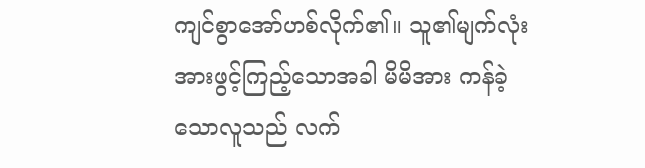ကျင်စွာအော်ဟစ်လိုက်၏။ သူ၏မျက်လုံးအားဖွင့်ကြည့်သောအခါ မိမိအား ကန်ခဲ့သောလူသည် လက်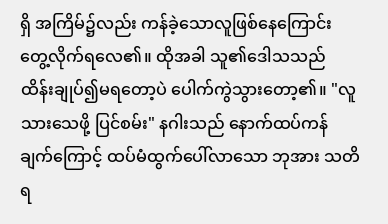ရှိ အကြိမ်၌လည်း ကန်ခဲ့သောလူဖြစ်နေကြောင်း တွေ့လိုက်ရလေ၏။ ထိုအခါ သူ၏ဒေါသသည် ထိန်းချုပ်၍မရတော့ပဲ ပေါက်ကွဲသွားတော့၏။ "လူသားသေဖို့ ပြင်စမ်း" နဂါးသည် နောက်ထပ်ကန်ချက်ကြောင့် ထပ်မံထွက်ပေါ်လာသော ဘုအား သတိရ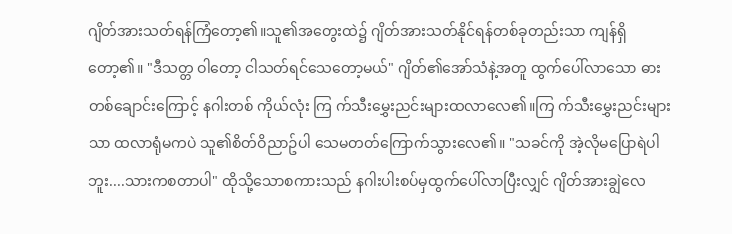ဂျိတ်အားသတ်ရန်ကြံတော့၏။သူ၏အတွေးထဲ၌ ဂျိတ်အားသတ်နိုင်ရန်တစ်ခုတည်းသာ ကျန်ရှိတော့၏။ "ဒီသတ္တ ဝါတော့ ငါသတ်ရင်သေတော့မယ်" ဂျိတ်၏အော်သံနဲ့အတူ ထွက်ပေါ်လာသော ဓားတစ်ချောင်းကြောင့် နဂါးတစ် ကိုယ်လုံး ကြ က်သီးမွှေးညင်းများထလာလေ၏။ကြ က်သီးမွှေးညင်းများ သာ ထလာရုံမကပဲ သူ၏စိတ်ဝိညာဥ်ပါ သေမတတ်ကြောက်သွားလေ၏။ "သခင်ကို အဲ့လိုမပြောရဲပါဘူး....သားကစတာပါ" ထိုသို့သောစကားသည် နဂါးပါးစပ်မှထွက်ပေါ်လာပြီးလျှင် ဂျိတ်အားချွဲလေ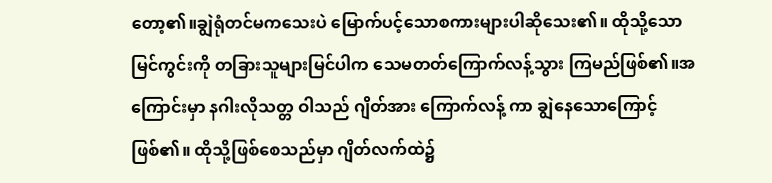တော့၏။ချွဲရုံတင်မကသေးပဲ မြောက်ပင့်သောစကားများပါဆိုသေး၏။ ထိုသို့သောမြင်ကွင်းကို တခြားသူများမြင်ပါက သေမတတ်ကြောက်လန့်သွား ကြမည်ဖြစ်၏။အကြောင်းမှာ နဂါးလိုသတ္တ ဝါသည် ဂျိတ်အား ကြောက်လန့် ကာ ချွဲနေသောကြောင့်ဖြစ်၏။ ထိုသို့ဖြစ်စေသည်မှာ ဂျိတ်လက်ထဲ၌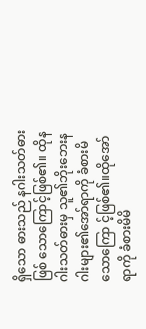ရှိသော ဓားသည် နဂါးသတ်ဓားဖြစ် သောကြောင့်ဖြစ်၏။ ထိုနဂါးသတ်ဓားမှ သူ၏ဘိုးဘေးနဂါးများ၏အော်ရာကို ခံစားမိသောကြော င့်ဖြစ်၏။ထိုအော်ရာကို ခံစားမိမိ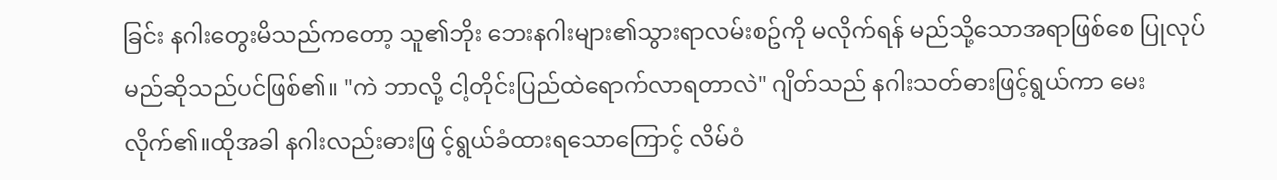ခြင်း နဂါးတွေးမိသည်ကတော့ သူ၏ဘိုး ဘေးနဂါးများ၏သွားရာလမ်းစဥ်ကို မလိုက်ရန် မည်သို့သောအရာဖြစ်စေ ပြုလုပ်မည်ဆိုသည်ပင်ဖြစ်၏။ "ကဲ ဘာလို့ ငါ့တိုင်းပြည်ထဲရောက်လာရတာလဲ" ဂျိတ်သည် နဂါးသတ်ဓားဖြင့်ရွယ်ကာ မေးလိုက်၏။ထိုအခါ နဂါးလည်းဓားဖြ င့်ရွယ်ခံထားရသောကြောင့် လိမ်ဝံ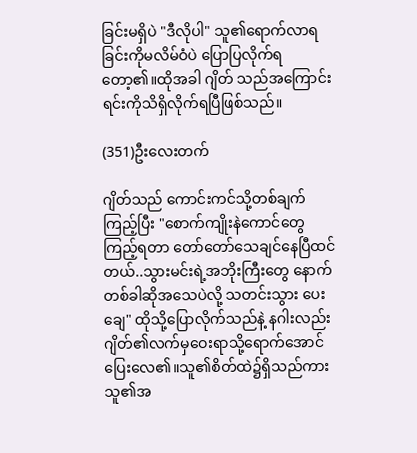ခြင်းမရှိပဲ "ဒီလိုပါ" သူ၏ရောက်လာရခြင်းကိုမလိမ်ဝံပဲ ပြောပြလိုက်ရတော့၏။ထိုအခါ ဂျိတ် သည်အကြောင်းရင်းကိုသိရှိလိုက်ရပြီဖြစ်သည်။

(351)ဦးလေးတက်

ဂျိတ်သည် ကောင်းကင်သို့တစ်ချက်ကြည့်ပြီး "စောက်ကျိုးနဲကောင်တွေကြည့်ရတာ တော်တော်သေချင်နေပြီထင် တယ်..သွားမင်းရဲ့အဘိုးကြီးတွေ နောက်တစ်ခါဆိုအသေပဲလို့ သတင်းသွား ပေးချေ" ထိုသို့ပြောလိုက်သည်နဲ့ နဂါးလည်း ဂျိတ်၏လက်မှဝေးရာသို့ရောက်အောင် ပြေးလေ၏။သူ၏စိတ်ထဲ၌ရှိသည်ကား သူ၏အ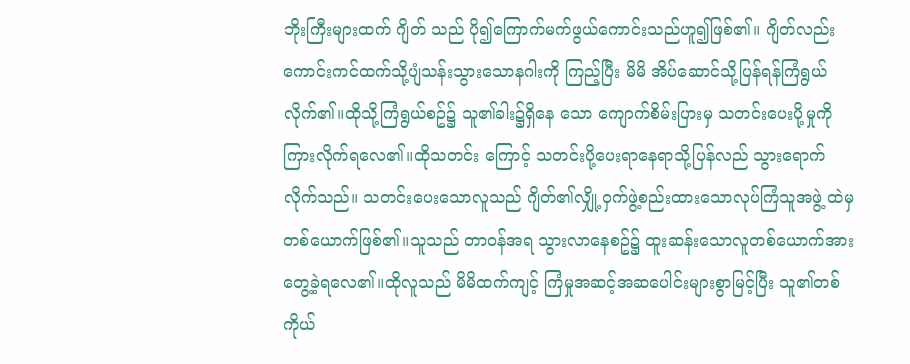ဘိုးကြီးများထက် ဂျိတ် သည် ပို၍ကြောက်မက်ဖွယ်ကောင်းသည်ဟူ၍ဖြစ်၏။ ဂျိတ်လည်း ကောင်းကင်ထက်သို့ပျံသန်းသွားသောနဂါးကို ကြည့်ပြီး မိမိ အိပ်ဆောင်သို့ပြန်ရန်ကြံရွယ်လိုက်၏။ထိုသို့ကြံရွယ်စဥ်၌ သူ၏ခါး၌ရှိနေ သော ကျောက်စိမ်းပြားမှ သတင်းပေးပို့မှုကိုကြားလိုက်ရလေ၏။ထိုသတင်း ကြောင့် သတင်းပို့ပေးရာနေရာသို့ပြန်လည် သွားရောက်လိုက်သည်။ သတင်းပေးသောလူသည် ဂျိတ်၏လျှို့ဝှက်ဖွဲ့စည်းထားသောလုပ်ကြံသူအဖွဲ့ ထဲမှ တစ်ယောက်ဖြစ်၏။သူသည် တာဝန်အရ သွားလာနေစဥ်၌ ထူးဆန်းသောလူတစ်ယောက်အားတွေ့ခဲ့ရလေ၏။ထိုလူသည် မိမိထက်ကျင့် ကြံမှုအဆင့်အဆပေါင်းများစွာမြင့်ပြီး သူ၏တစ်ကိုယ်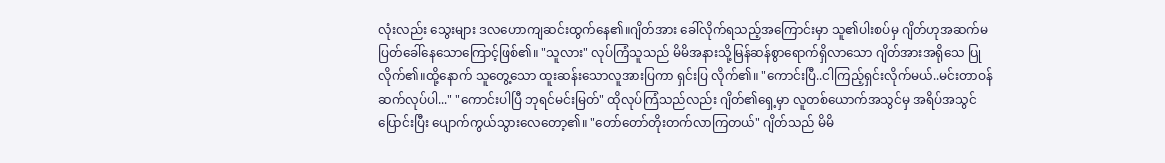လုံးလည်း သွေးများ ဒလဟောကျဆင်းထွက်နေ၏။ဂျိတ်အား ခေါ်လိုက်ရသည့်အကြောင်းမှာ သူ၏ပါးစပ်မှ ဂျိတ်ဟုအဆက်မပြတ်ခေါ်နေသောကြောင့်ဖြစ်၏။ "သူလား" လုပ်ကြံသူသည် မိမိအနားသို့မြန်ဆန်စွာရောက်ရှိလာသော ဂျိတ်အားအရိုသေ ပြုလိုက်၏။ထို့နောက် သူတွေ့သော ထူးဆန်းသောလူအားပြကာ ရှင်းပြ လိုက်၏။ "ကောင်းပြီ..ငါကြည့်ရှင်းလိုက်မယ်..မင်းတာဝန်ဆက်လုပ်ပါ..." "ကောင်းပါပြီ ဘုရင်မင်းမြတ်" ထိုလုပ်ကြံသည်လည်း ဂျိတ်၏ရှေ့မှာ လူတစ်ယောက်အသွင်မှ အရိပ်အသွင် ပြောင်းပြီး ပျောက်ကွယ်သွားလေတော့၏။ "တော်တော်တိုးတက်လာကြတယ်" ဂျိတ်သည် မိမိ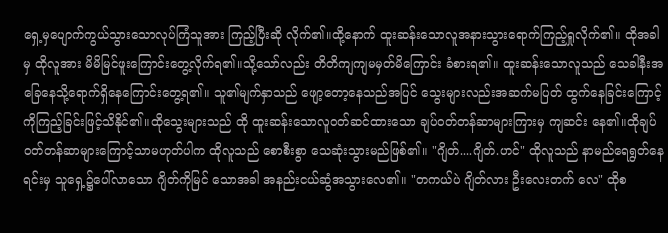ရှေ့မှပျောက်ကွယ်သွားသောလုပ်ကြံသူအား ကြည့်ပြီးဆို လိုက်၏။ထို့နောက် ထူးဆန်းသောလူအနားသွားရောက်ကြည့်ရှုလိုက်၏။ ထိုအခါမှ ထိုလူအား မိမိမြင်ဖူးကြောင်းတွေ့လိုက်ရ၏။သို့သော်လည်း တိတိကျကျမမှတ်မိကြောင်း ခံစားရ၏။ ထူးဆန်းသောလူသည် သေခါနီးအခြေနေသို့ရောက်ရှိနေကြောင်းတွေ့ရ၏။ သူ၏မျက်နှာသည် ဖျော့တော့နေသည်အပြင် သွေးများလည်းအဆက်မပြတ် ထွက်နေခြင်းကြောင့်ကိုကြည့်ခြင်းဖြင့်သိနိုင်၏။ထိုသွေးများသည် ထို ထူးဆန်းသောလူဝတ်ဆင်ထားသော ချပ်ဝတ်တန်ဆာများကြားမှ ကျဆင်း နေ၏။ထိုချပ်ဝတ်တန်ဆာများကြောင့်သာမဟုတ်ပါက ထိုလူသည် စောစီးစွာ သေဆုံးသွားမည်ဖြစ်၏။ "ဂျိတ်....ဂျိတ်.ဟင်" ထိုလူသည် နာမည်ရေရွတ်နေရင်းမှ သူရှေ့၌ပေါ်လာသော ဂျိတ်ကိုမြင် သောအခါ အနည်းငယ်ဆွံအသွားလေ၏။ "တကယ်ပဲ ဂျိတ်လား ဦးလေးတက် လေ" ထိုစ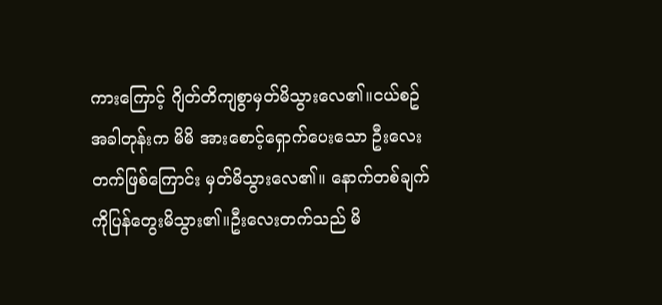ကားကြောင့် ဂျိတ်တိကျစွာမှတ်မိသွားလေ၏။ငယ်စဥ်အခါတုန်းက မိမိ အားစောင့်ရှောက်ပေးသော ဦးလေးတက်ဖြစ်ကြောင်း မှတ်မိသွားလေ၏။ နောက်တစ်ချက်ကိုပြန်တွေးမိသွား၏။ဦးလေးတက်သည် မိ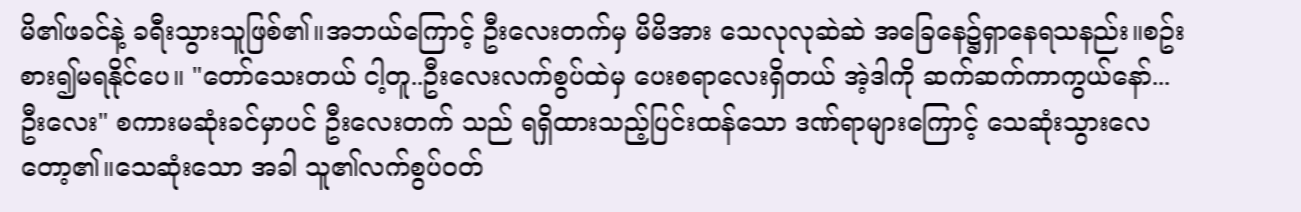မိ၏ဖခင်နဲ့ ခရီးသွားသူဖြစ်၏။အဘယ်ကြောင့် ဦးလေးတက်မှ မိမိအား သေလုလုဆဲဆဲ အခြေနေ၌ရှာနေရသနည်း။စဥ်းစား၍မရနိုင်ပေ။ "တော်သေးတယ် ငါ့တူ..ဦးလေးလက်စွပ်ထဲမှ ပေးစရာလေးရှိတယ် အဲ့ဒါကို ဆက်ဆက်ကာကွယ်နော်...ဦးလေး" စကားမဆုံးခင်မှာပင် ဦးလေးတက် သည် ရရှိထားသည့်ပြင်းထန်သော ဒဏ်ရာများကြောင့် သေဆုံးသွားလေတော့၏။သေဆုံးသော အခါ သူ၏လက်စွပ်ဝတ်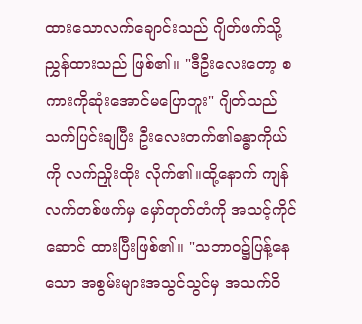ထားသောလက်ချောင်းသည် ဂျိတ်ဖက်သို့ညွှန်ထားသည် ဖြစ်၏။ "ဒီဦးလေးတော့ စကားကိုဆုံးအောင်မပြောဘူး" ဂျိတ်သည် သက်ပြင်းချပြီး ဦးလေးတက်၏ခန္ဓာကိုယ်ကို လက်ညှိုးထိုး လိုက်၏။ထို့နောက် ကျန်လက်တစ်ဖက်မှ မှော်တုတ်တံကို အသင့်ကိုင်ဆောင် ထားပြီးဖြစ်၏။ "သဘာဝ၌ပြန့်နေသော အစွမ်းများအသွင်သွင်မှ အသက်ဝိ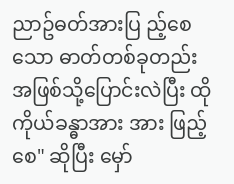ညာဥ်ဓတ်အားပြ ည့်စေသော ဓာတ်တစ်ခုတည်းအဖြစ်သို့ပြောင်းလဲပြီး ထိုကိုယ်ခန္ဓာအား အား ဖြည့်စေ" ဆိုပြီး မှော်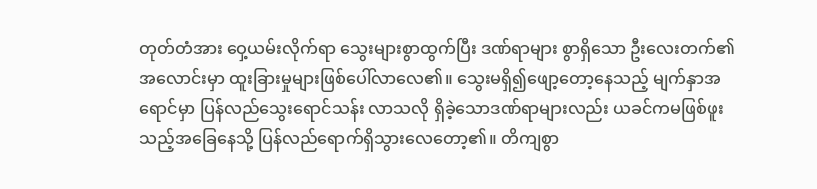တုတ်တံအား ဝှေ့ယမ်းလိုက်ရာ သွေးများစွာထွက်ပြီး ဒဏ်ရာများ စွာရှိသော ဦးလေးတက်၏အလောင်းမှာ ထူးခြားမှုများဖြစ်ပေါ်လာလေ၏။ သွေးမရှိ၍ဖျော့တော့နေသည့် မျက်နှာအရောင်မှာ ပြန်လည်သွေးရောင်သန်း လာသလို ရှိခဲ့သောဒဏ်ရာများလည်း ယခင်ကမဖြစ်ဖူးသည့်အခြေနေသို့ ပြန်လည်ရောက်ရှိသွားလေတော့၏။ တိကျစွာ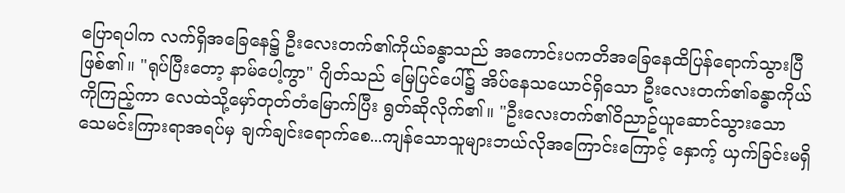ပြောရပါက လက်ရှိအခြေနေ၌ ဦးလေးတက်၏ကိုယ်ခန္ဓာသည် အကောင်းပကတိအခြေနေထိပြန်ရောက်သွားပြီဖြစ်၏။ "ရုပ်ပြီးတော့ နာမ်ပေါ့ကွာ" ဂျိတ်သည် မြေပြင်ပေါ်၌ အိပ်နေသယောင်ရှိသော ဦးလေးတက်၏ခန္ဓာကိုယ် ကိုကြည့်ကာ လေထဲသို့မှော်တုတ်တံမြောက်ပြီး ရွတ်ဆိုလိုက်၏။ "ဦးလေးတက်၏ဝိညာဥ်ယူဆောင်သွားသော သေမင်းကြားရာအရပ်မှ ချက်ချင်းရောက်စေ...ကျန်သောသူများဘယ်လိုအကြောင်းကြောင့် နှောက့် ယှက်ခြင်းမရှိ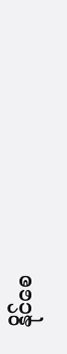နိုင်စေ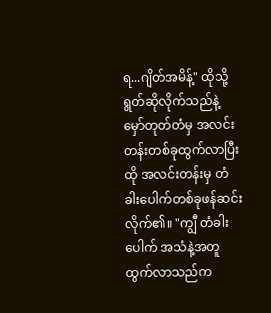ရ...ဂျိတ်အမိန့်" ထိုသို့ရွတ်ဆိုလိုက်သည်နဲ့ မှော်တုတ်တံမှ အလင်းတန်းတစ်ခုထွက်လာပြီး ထို အလင်းတန်းမှ တံခါးပေါက်တစ်ခုဖန်ဆင်းလိုက်၏။ "ကျွီ တံခါးပေါက် အသံနဲ့အတူထွက်လာသည်က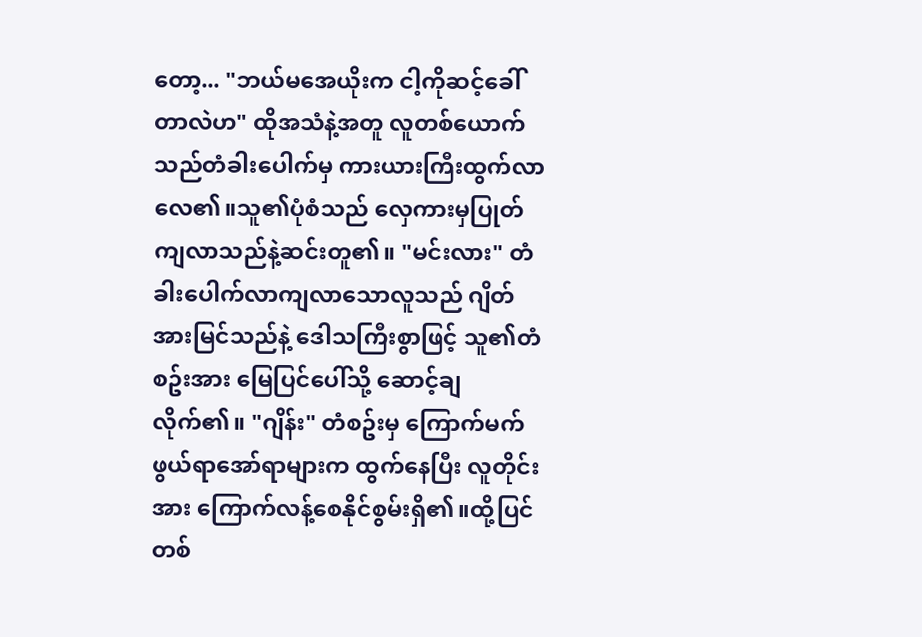တော့... "ဘယ်မအေယိုးက ငါ့ကိုဆင့်ခေါ်တာလဲဟ" ထိုအသံနဲ့အတူ လူတစ်ယောက်သည်တံခါးပေါက်မှ ကားယားကြီးထွက်လာ လေ၏။သူ၏ပုံစံသည် လှေကားမှပြုတ်ကျလာသည်နဲ့ဆင်းတူ၏။ "မင်းလား" တံခါးပေါက်လာကျလာသောလူသည် ဂျိတ်အားမြင်သည်နဲ့ ဒေါသကြီးစွာဖြင့် သူ၏တံစဥ်းအား မြေပြင်ပေါ်သို့ ဆောင့်ချလိုက်၏။ "ဂျိန်း" တံစဥ်းမှ ကြောက်မက်ဖွယ်ရာအော်ရာများက ထွက်နေပြီး လူတိုင်းအား ကြောက်လန့်စေနိုင်စွမ်းရှိ၏။ထို့ပြင် တစ်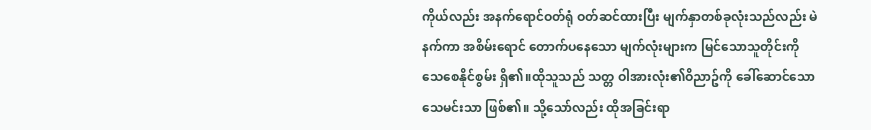ကိုယ်လည်း အနက်ရောင်ဝတ်ရုံ ဝတ်ဆင်ထားပြီး မျက်နှာတစ်ခုလုံးသည်လည်း မဲနက်ကာ အစိမ်းရောင် တောက်ပနေသော မျက်လုံးများက မြင်သောသူတိုင်းကို သေစေနိုင်စွမ်း ရှိ၏။ထိုသူသည် သတ္တ ဝါအားလုံး၏ဝိညာဥ်ကို ခေါ်ဆောင်သော သေမင်းသာ ဖြစ်၏။ သို့သော်လည်း ထိုအခြင်းရာ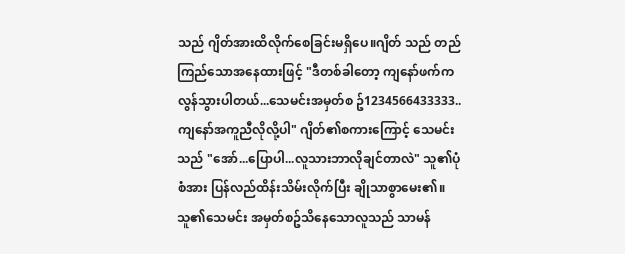သည် ဂျိတ်အားထိလိုက်စေခြင်းမရှိပေ။ဂျိတ် သည် တည်ကြည်သောအနေထားဖြင့် "ဒီတစ်ခါတော့ ကျနော်ဖက်ကလွန်သွားပါတယ်...သေမင်းအမှတ်စ ဥ်1234566433333..ကျနော်အကူညီလိုလို့ပါ" ဂျိတ်၏စကားကြောင့် သေမင်းသည် "အော်...ပြောပါ...လူသားဘာလိုချင်တာလဲ" သူ၏ပုံစံအား ပြန်လည်ထိန်းသိမ်းလိုက်ပြီး ချိုသာစွာမေး၏။သူ၏သေမင်း အမှတ်စဥ်သိနေသောလူသည် သာမန်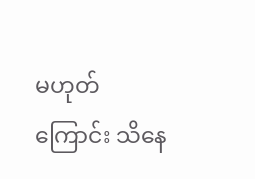မဟုတ်ကြောင်း သိနေ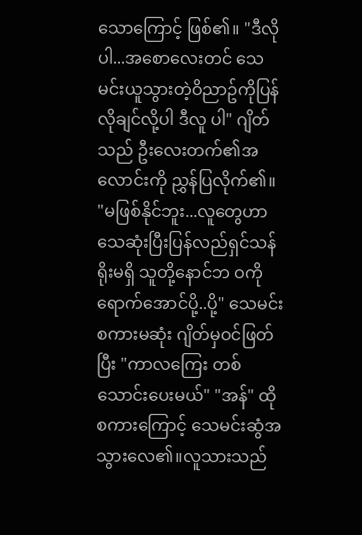သောကြောင့် ဖြစ်၏။ "ဒီလိုပါ...အစောလေးတင် သေမင်းယူသွားတဲ့ဝိညာဥ်ကိုပြန်လိုချင်လို့ပါ ဒီလူ ပါ" ဂျိတ်သည် ဦးလေးတက်၏အလောင်းကို ညွှန်ပြလိုက်၏။ "မဖြစ်နိုင်ဘူး...လူတွေဟာ သေဆုံးပြီးပြန်လည်ရှင်သန်ရိုးမရှိ သူတို့နောင်ဘ ဝကိုရောက်အောင်ပို့..ပို့" သေမင်းစကားမဆုံး ဂျိတ်မှဝင်ဖြတ်ပြီး "ကာလကြေး တစ်သောင်းပေးမယ်" "အန်" ထိုစကားကြောင့် သေမင်းဆွံအသွားလေ၏။လူသားသည်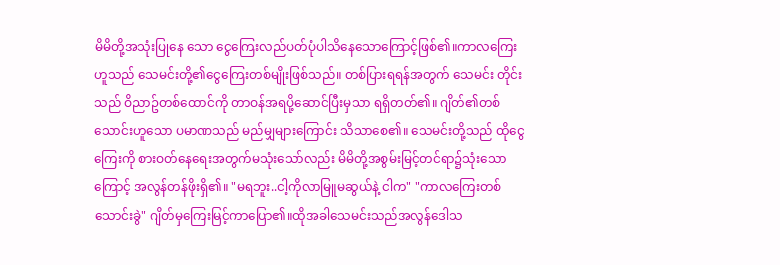မိမိတို့အသုံးပြုနေ သော ငွေကြေးလည်ပတ်ပုံပါသိနေသောကြောင့်ဖြစ်၏။ကာလကြေးဟူသည် သေမင်းတို့၏ငွေကြေးတစ်မျိုးဖြစ်သည်။ တစ်ပြားရရန်အတွက် သေမင်း တိုင်းသည် ဝိညာဥ်တစ်ထောင်ကို တာဝန်အရပို့ဆောင်ပြီးမှသာ ရရှိတတ်၏။ ဂျိတ်၏တစ်သောင်းဟူသော ပမာဏသည် မည်မျှများကြောင်း သိသာစေ၏။ သေမင်းတို့သည် ထိုငွေကြေးကို စားဝတ်နေရေးအတွက်မသုံးသော်လည်း မိမိတို့အစွမ်းမြင့်တင်ရာ၌သုံးသောကြောင့် အလွန်တန်ဖိုးရှိ၏။ "မရဘူး..ငါ့ကိုလာမြူမဆွယ်နဲ့ ငါက" "ကာလကြေးတစ်သောင်းခွဲ" ဂျိတ်မှကြေးမြင့်ကာပြော၏။ထိုအခါသေမင်းသည်အလွန်ဒေါသ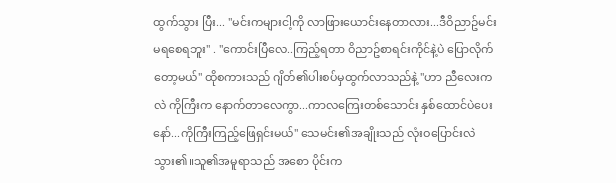ထွက်သွား ပြီး... "မင်းကများငါ့ကို လာဖြားယောင်းနေတာလား...ဒီဝိညာဥ်မင်းမရစေရဘူး" . "ကောင်းပြီလေ..ကြည့်ရတာ ဝိညာဥ်စာရင်းကိုင်နဲ့ပဲ ပြောလိုက်တော့မယ်" ထိုစကားသည် ဂျိတ်၏ပါးစပ်မှထွက်လာသည်နဲ့ "ဟာ ညီလေးကလဲ ကိုကြီးက နောက်တာလေကွာ...ကာလကြေးတစ်သောင်း နှစ်ထောင်ပဲပေးနော်...ကိုကြီးကြည့်ဖြေရှင်းမယ်" သေမင်း၏အချိုးသည် လုံးဝပြောင်းလဲသွား၏။သူ၏အမူရာသည် အစော ပိုင်းက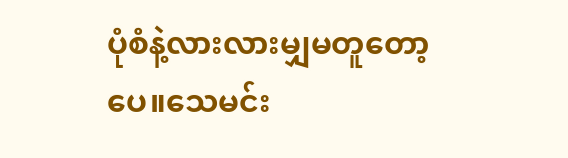ပုံစံနဲ့လားလားမျှမတူတော့ပေ။သေမင်း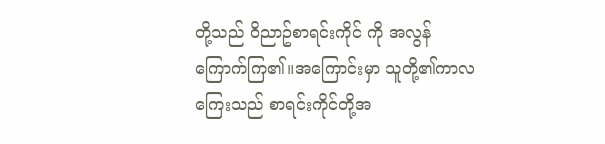တို့သည် ဝိညာဥ်စာရင်းကိုင် ကို အလွန်ကြောက်ကြ၏။အကြောင်းမှာ သူတို့၏ကာလကြေးသည် စာရင်းကိုင်တို့အ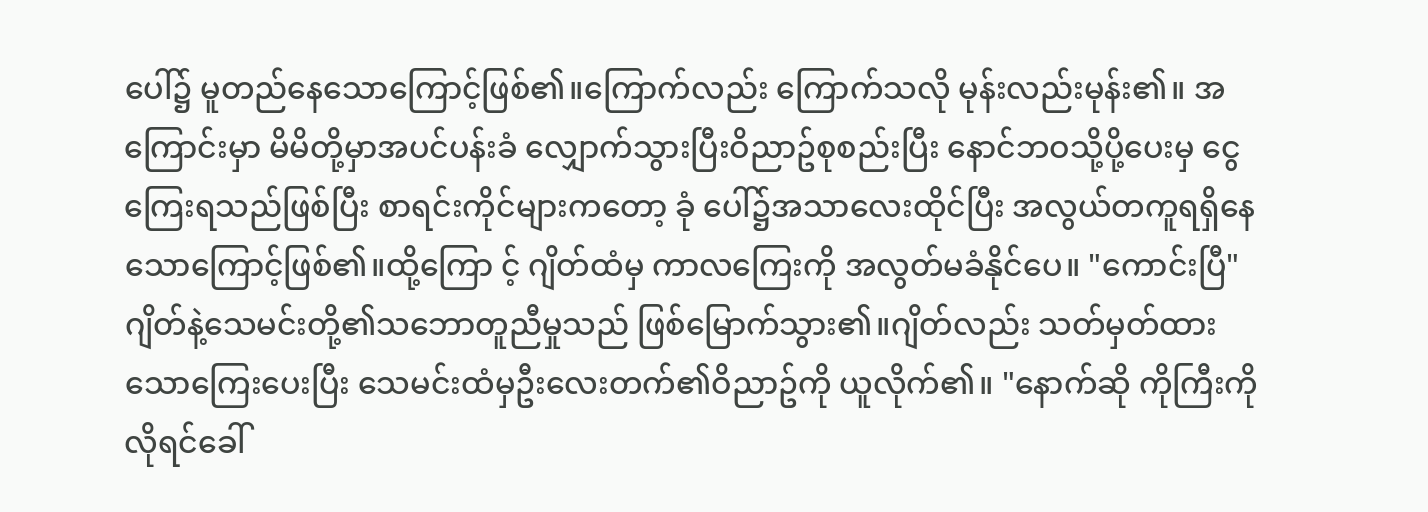ပေါ်၌ မူတည်နေသောကြောင့်ဖြစ်၏။ကြောက်လည်း ကြောက်သလို မုန်းလည်းမုန်း၏။ အကြောင်းမှာ မိမိတို့မှာအပင်ပန်းခံ လျှောက်သွားပြီးဝိညာဥ်စုစည်းပြီး နောင်ဘဝသို့ပို့ပေးမှ ငွေကြေးရသည်ဖြစ်ပြီး စာရင်းကိုင်များကတော့ ခုံ ပေါ်၌အသာလေးထိုင်ပြီး အလွယ်တကူရရှိနေသောကြောင့်ဖြစ်၏။ထို့ကြော င့် ဂျိတ်ထံမှ ကာလကြေးကို အလွတ်မခံနိုင်ပေ။ "ကောင်းပြီ" ဂျိတ်နဲ့သေမင်းတို့၏သဘောတူညီမှုသည် ဖြစ်မြောက်သွား၏။ဂျိတ်လည်း သတ်မှတ်ထားသောကြေးပေးပြီး သေမင်းထံမှဦးလေးတက်၏ဝိညာဥ်ကို ယူလိုက်၏။ "နောက်ဆို ကိုကြီးကိုလိုရင်ခေါ်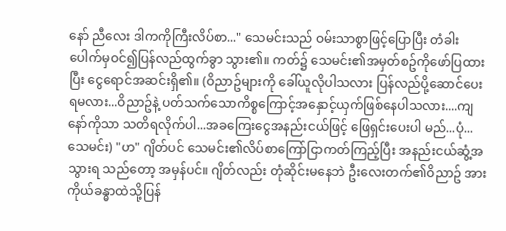နော် ညီလေး ဒါကကိုကြီးလိပ်စာ..." သေမင်းသည် ဝမ်းသာစွာဖြင့်ပြောပြီး တံခါးပေါက်မှဝင်၍ပြန်လည်ထွက်ခွာ သွား၏။ ကတ်၌ သေမင်း၏အမှတ်စဥ်ကိုဖော်ပြထားပြီး ငွေရောင်အဆင်းရှိ၏။ (ဝိညာဥ်များကို ခေါ်ယူလိုပါသလား ပြန်လည်ပို့ဆောင်ပေးရမလား...ဝိညာဥ်နဲ့ ပတ်သက်သောကိစ္စကြောင့်အနှောင့်ယှက်ဖြစ်နေပါသလား....ကျနော်ကိုသာ သတိရလိုက်ပါ...အခကြေးငွေအနည်းငယ်ဖြင့် ဖြေရှင်းပေးပါ မည်...ပုံ...သေမင်း) "ဟ" ဂျိတ်ပင် သေမင်း၏လိပ်စာကြော်ငြာကတ်ကြည့်ပြီး အနည်းငယ်ဆွံ့အသွားရ သည်တော့ အမှန်ပင်။ ဂျိတ်လည်း တုံဆိုင်းမနေဘဲ ဦးလေးတက်၏ဝိညာဥ် အား ကိုယ်ခန္ဓာထဲသို့ပြန်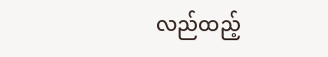လည်ထည့်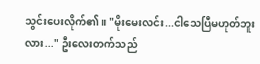သွင်းပေးလိုက်၏။ "မိုးမေးလင်း...ငါသေပြီမဟုတ်ဘူးလား..." ဦးလေးတက်သည်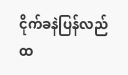ငိုက်ခနဲပြန်လည် ထ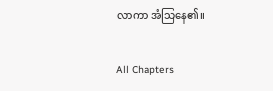လာကာ အံသြနေ၏။

All Chapters